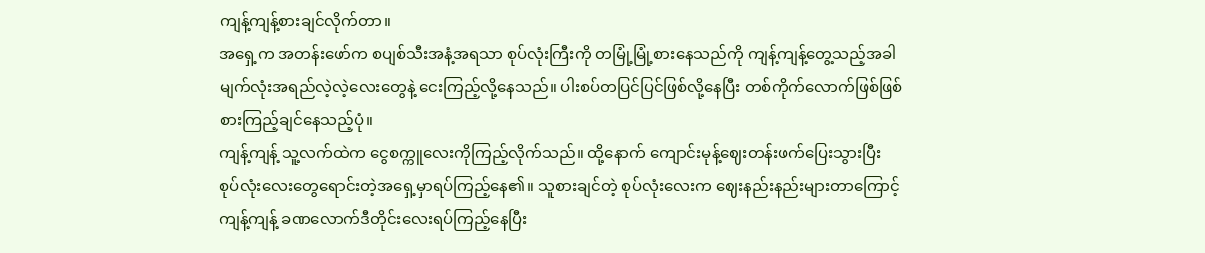ကျန့်ကျန့်စားချင်လိုက်တာ။
အရှေ့က အတန်းဖော်က စပျစ်သီးအနံ့အရသာ စုပ်လုံးကြီးကို တမြုံ့မြုံ့စားနေသည်ကို ကျန့်ကျန့်တွေ့သည့်အခါ မျက်လုံးအရည်လဲ့လဲ့လေးတွေနဲ့ ငေးကြည့်လို့နေသည်။ ပါးစပ်တပြင်ပြင်ဖြစ်လို့နေပြီး တစ်ကိုက်လောက်ဖြစ်ဖြစ်စားကြည့်ချင်နေသည့်ပုံ။
ကျန့်ကျန့် သူ့လက်ထဲက ငွေစက္ကူလေးကိုကြည့်လိုက်သည်။ ထို့နောက် ကျောင်းမုန့်ဈေးတန်းဖက်ပြေးသွားပြီး စုပ်လုံးလေးတွေရောင်းတဲ့အရှေ့မှာရပ်ကြည့်နေ၏။ သူစားချင်တဲ့ စုပ်လုံးလေးက ဈေးနည်းနည်းများတာကြောင့် ကျန့်ကျန့် ခဏလောက်ဒီတိုင်းလေးရပ်ကြည့်နေပြီး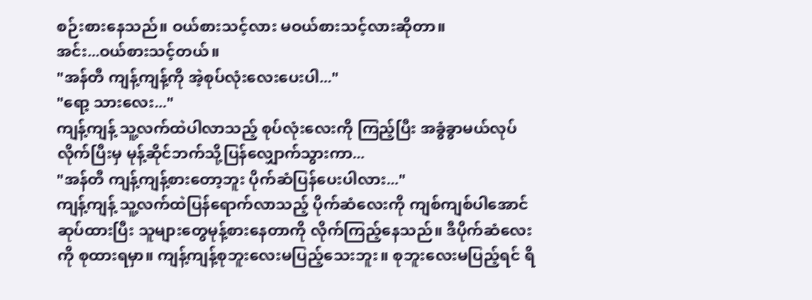စဉ်းစားနေသည်။ ဝယ်စားသင့်လား မဝယ်စားသင့်လားဆိုတာ။
အင်း...ဝယ်စားသင့်တယ်။
"အန်တီ ကျန့်ကျန့်ကို အဲ့စုပ်လုံးလေးပေးပါ..."
"ရော့ သားလေး..."
ကျန့်ကျန့် သူ့လက်ထဲပါလာသည့် စုပ်လုံးလေးကို ကြည့်ပြီး အခွံခွာမယ်လုပ်လိုက်ပြီးမှ မုန့်ဆိုင်ဘက်သို့ပြန်လျှောက်သွားကာ...
"အန်တီ ကျန့်ကျန့်စားတော့ဘူး ပိုက်ဆံပြန်ပေးပါလား..."
ကျန့်ကျန့် သူ့လက်ထဲပြန်ရောက်လာသည့် ပိုက်ဆံလေးကို ကျစ်ကျစ်ပါအောင်ဆုပ်ထားပြီး သူများတွေမုန့်စားနေတာကို လိုက်ကြည့်နေသည်။ ဒီပိုက်ဆံလေးကို စုထားရမှာ။ ကျန့်ကျန့်စုဘူးလေးမပြည့်သေးဘူး။ စုဘူးလေးမပြည့်ရင် ရိ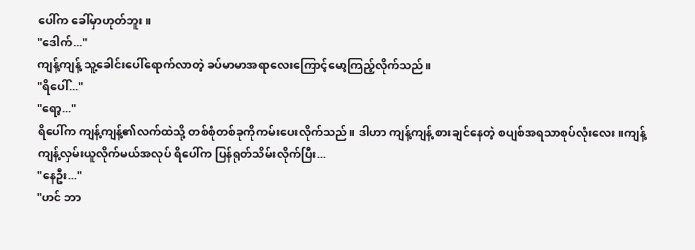ပေါ်က ခေါ်မှာဟုတ်ဘူး။
"ဒေါက်..."
ကျန့်ကျန့် သူ့ခေါင်းပေါ်ရောက်လာတဲ့ ခပ်မာမာအရာလေးကြောင့်မော့ကြည့်လိုက်သည်။
"ရိပေါ်..."
"ရော့..."
ရိပေါ်က ကျန့်ကျန့်၏လက်ထဲသို့ တစ်စုံတစ်ခုကိုကမ်းပေးလိုက်သည်။ ဒါဟာ ကျန့်ကျန့် စားချင်နေတဲ့ စပျစ်အရသာစုပ်လုံးလေး။ကျန့်ကျန့်လှမ်းယူလိုက်မယ်အလုပ် ရိပေါ်က ပြန်ရုတ်သိမ်းလိုက်ပြီး...
"နေဦး..."
"ဟင် ဘာ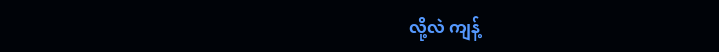လို့လဲ ကျန့်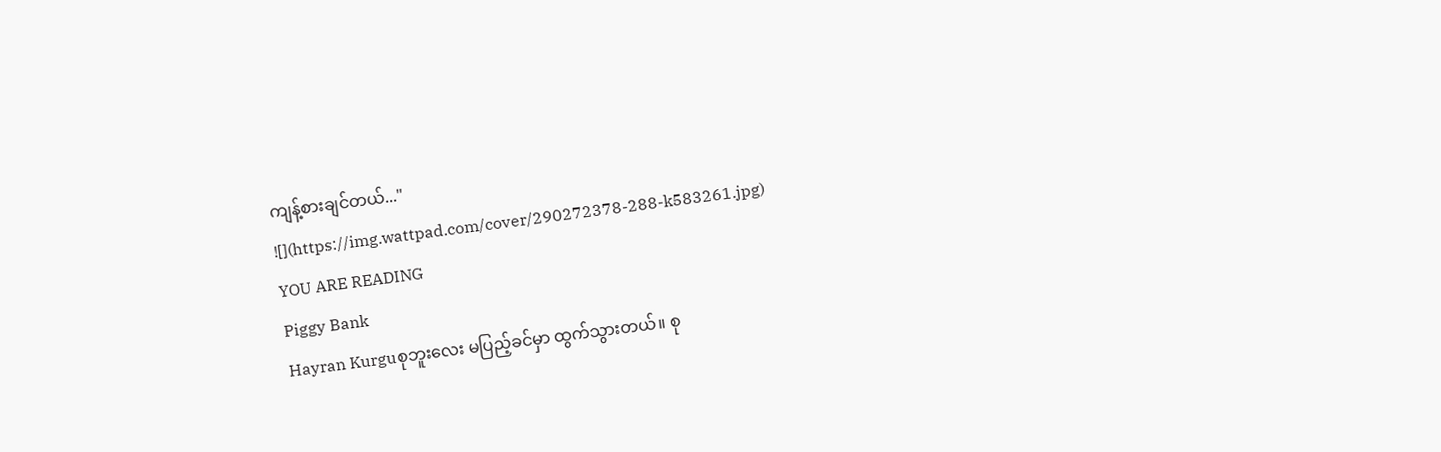ကျန့်စားချင်တယ်..."
![](https://img.wattpad.com/cover/290272378-288-k583261.jpg)
YOU ARE READING
Piggy Bank
Hayran Kurguစုဘူးလေး မပြည့်ခင်မှာ ထွက်သွားတယ်။ စု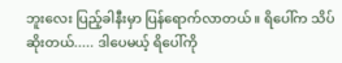ဘူးလေး ပြည့်ခါနီးမှာ ပြန်ရောက်လာတယ်။ ရိပေါ်က သိပ်ဆိုးတယ်..... ဒါပေမယ့် ရိပေါ်ကို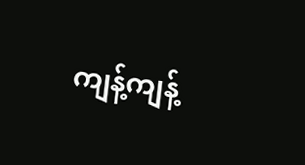ကျန့်ကျန့်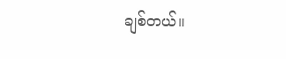ချစ်တယ်။